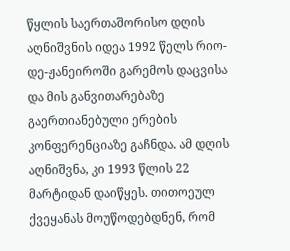წყლის საერთაშორისო დღის აღნიშვნის იდეა 1992 წელს რიო-დე-ჟანეიროში გარემოს დაცვისა და მის განვითარებაზე გაერთიანებული ერების კონფერენციაზე გაჩნდა. ამ დღის აღნიშვნა, კი 1993 წლის 22 მარტიდან დაიწყეს. თითოეულ ქვეყანას მოუწოდებდნენ, რომ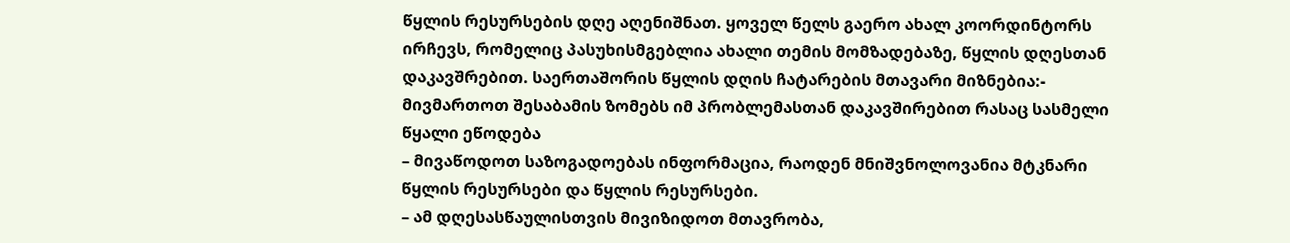წყლის რესურსების დღე აღენიშნათ. ყოველ წელს გაერო ახალ კოორდინტორს ირჩევს, რომელიც პასუხისმგებლია ახალი თემის მომზადებაზე, წყლის დღესთან დაკავშრებით. საერთაშორის წყლის დღის ჩატარების მთავარი მიზნებია:- მივმართოთ შესაბამის ზომებს იმ პრობლემასთან დაკავშირებით რასაც სასმელი წყალი ეწოდება
– მივაწოდოთ საზოგადოებას ინფორმაცია, რაოდენ მნიშვნოლოვანია მტკნარი წყლის რესურსები და წყლის რესურსები.
– ამ დღესასწაულისთვის მივიზიდოთ მთავრობა,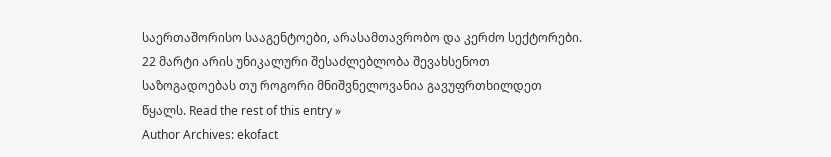საერთაშორისო სააგენტოები, არასამთავრობო და კერძო სექტორები.
22 მარტი არის უნიკალური შესაძლებლობა შევახსენოთ საზოგადოებას თუ როგორი მნიშვნელოვანია გავუფრთხილდეთ წყალს. Read the rest of this entry »
Author Archives: ekofact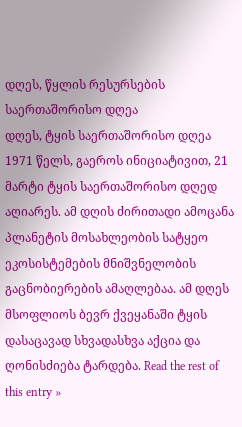დღეს, წყლის რესურსების საერთაშორისო დღეა
დღეს, ტყის საერთაშორისო დღეა
1971 წელს, გაეროს ინიციატივით, 21 მარტი ტყის საერთაშორისო დღედ აღიარეს. ამ დღის ძირითადი ამოცანა პლანეტის მოსახლეობის სატყეო ეკოსისტემების მნიშვნელობის გაცნობიერების ამაღლებაა. ამ დღეს მსოფლიოს ბევრ ქვეყანაში ტყის დასაცავად სხვადასხვა აქცია და ღონისძიება ტარდება. Read the rest of this entry »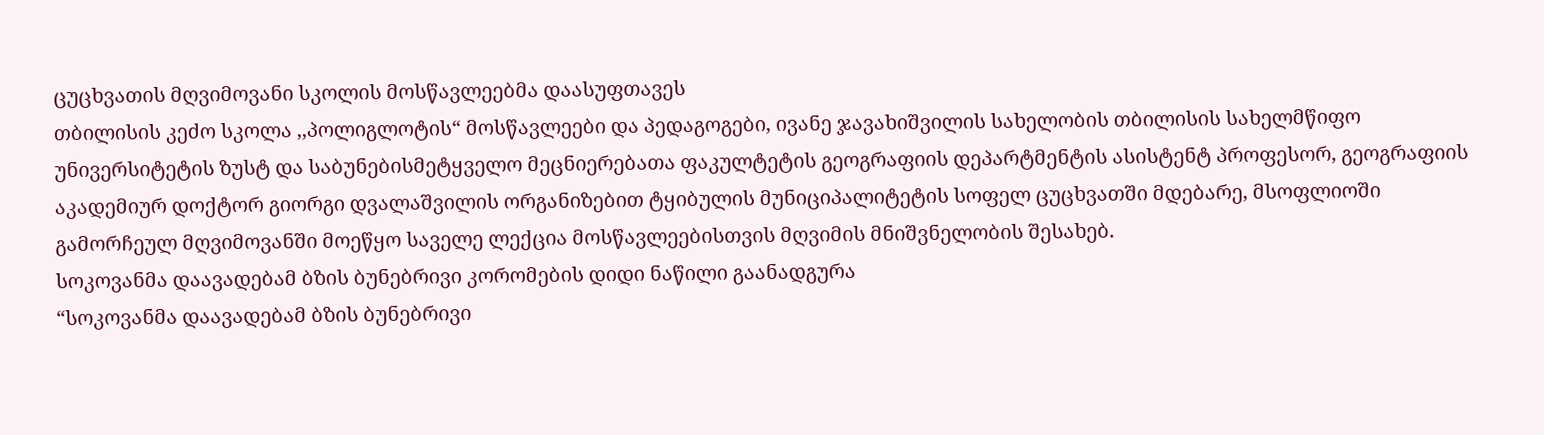ცუცხვათის მღვიმოვანი სკოლის მოსწავლეებმა დაასუფთავეს
თბილისის კეძო სკოლა ,,პოლიგლოტის“ მოსწავლეები და პედაგოგები, ივანე ჯავახიშვილის სახელობის თბილისის სახელმწიფო უნივერსიტეტის ზუსტ და საბუნებისმეტყველო მეცნიერებათა ფაკულტეტის გეოგრაფიის დეპარტმენტის ასისტენტ პროფესორ, გეოგრაფიის აკადემიურ დოქტორ გიორგი დვალაშვილის ორგანიზებით ტყიბულის მუნიციპალიტეტის სოფელ ცუცხვათში მდებარე, მსოფლიოში გამორჩეულ მღვიმოვანში მოეწყო საველე ლექცია მოსწავლეებისთვის მღვიმის მნიშვნელობის შესახებ.
სოკოვანმა დაავადებამ ბზის ბუნებრივი კორომების დიდი ნაწილი გაანადგურა
“სოკოვანმა დაავადებამ ბზის ბუნებრივი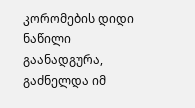კორომების დიდი ნაწილი გაანადგურა, გაძნელდა იმ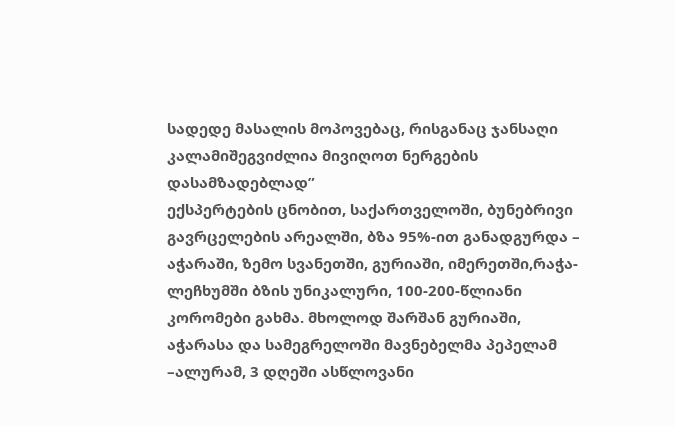სადედე მასალის მოპოვებაც, რისგანაც ჯანსაღი კალამიშეგვიძლია მივიღოთ ნერგების დასამზადებლად”
ექსპერტების ცნობით, საქართველოში, ბუნებრივი გავრცელების არეალში, ბზა 95%-ით განადგურდა – აჭარაში, ზემო სვანეთში, გურიაში, იმერეთში,რაჭა-ლეჩხუმში ბზის უნიკალური, 100-200-წლიანი კორომები გახმა. მხოლოდ შარშან გურიაში, აჭარასა და სამეგრელოში მავნებელმა პეპელამ –ალურამ, 3 დღეში ასწლოვანი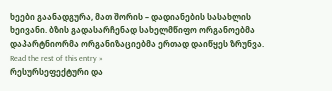ხეები გაანადგურა, მათ შორის – დადიანების სასახლის ხეივანი. ბზის გადასარჩენად სახელმწიფო ორგანოებმა დაპარტნიორმა ორგანიზაციებმა ერთად დაიწყეს ზრუნვა. Read the rest of this entry »
რესურსეფექტური და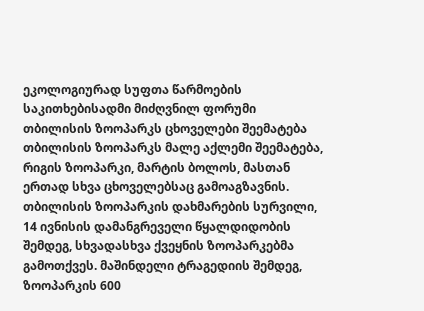ეკოლოგიურად სუფთა წარმოების საკითხებისადმი მიძღვნილ ფორუმი
თბილისის ზოოპარკს ცხოველები შეემატება
თბილისის ზოოპარკს მალე აქლემი შეემატება, რიგის ზოოპარკი, მარტის ბოლოს, მასთან ერთად სხვა ცხოველებსაც გამოაგზავნის.
თბილისის ზოოპარკის დახმარების სურვილი, 14 ივნისის დამანგრეველი წყალდიდობის შემდეგ, სხვადასხვა ქვეყნის ზოოპარკებმა გამოთქვეს. მაშინდელი ტრაგედიის შემდეგ, ზოოპარკის 600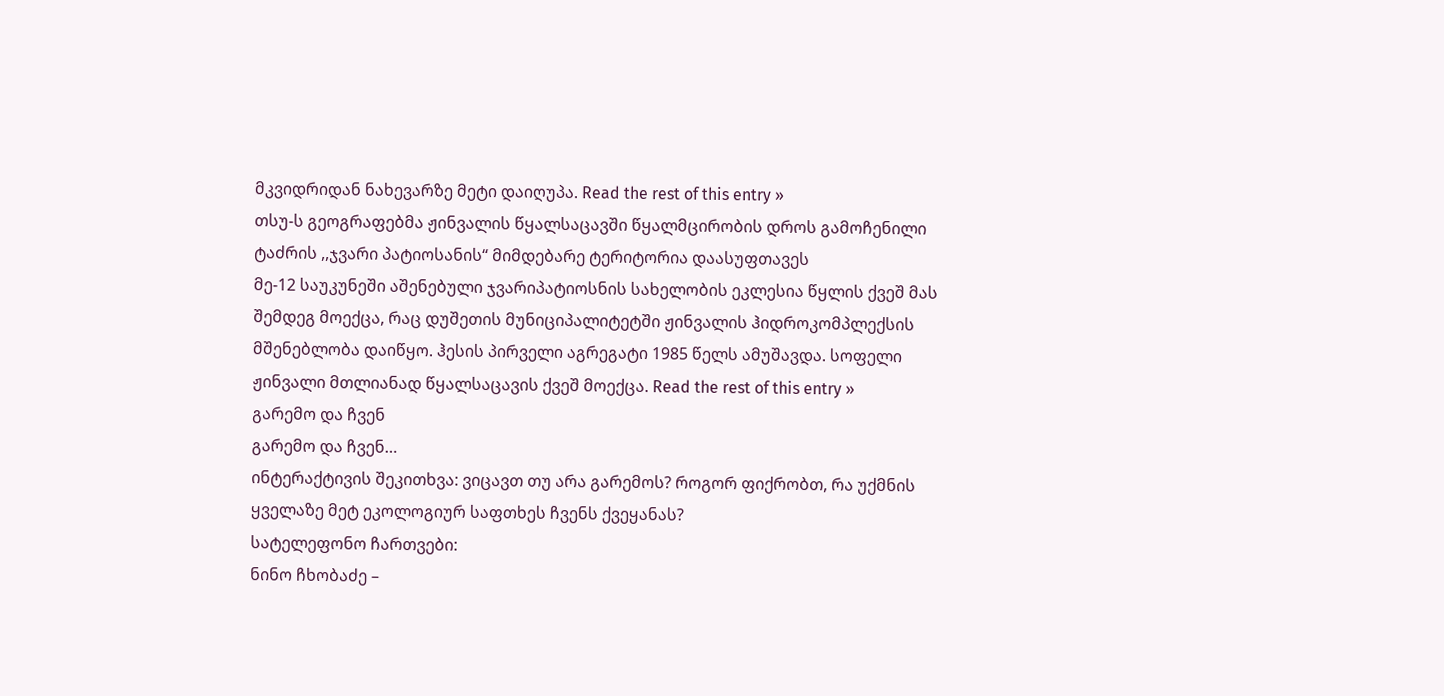მკვიდრიდან ნახევარზე მეტი დაიღუპა. Read the rest of this entry »
თსუ-ს გეოგრაფებმა ჟინვალის წყალსაცავში წყალმცირობის დროს გამოჩენილი ტაძრის ,,ჯვარი პატიოსანის“ მიმდებარე ტერიტორია დაასუფთავეს
მე-12 საუკუნეში აშენებული ჯვარიპატიოსნის სახელობის ეკლესია წყლის ქვეშ მას შემდეგ მოექცა, რაც დუშეთის მუნიციპალიტეტში ჟინვალის ჰიდროკომპლექსის მშენებლობა დაიწყო. ჰესის პირველი აგრეგატი 1985 წელს ამუშავდა. სოფელი ჟინვალი მთლიანად წყალსაცავის ქვეშ მოექცა. Read the rest of this entry »
გარემო და ჩვენ
გარემო და ჩვენ…
ინტერაქტივის შეკითხვა: ვიცავთ თუ არა გარემოს? როგორ ფიქრობთ, რა უქმნის ყველაზე მეტ ეკოლოგიურ საფთხეს ჩვენს ქვეყანას?
სატელეფონო ჩართვები:
ნინო ჩხობაძე –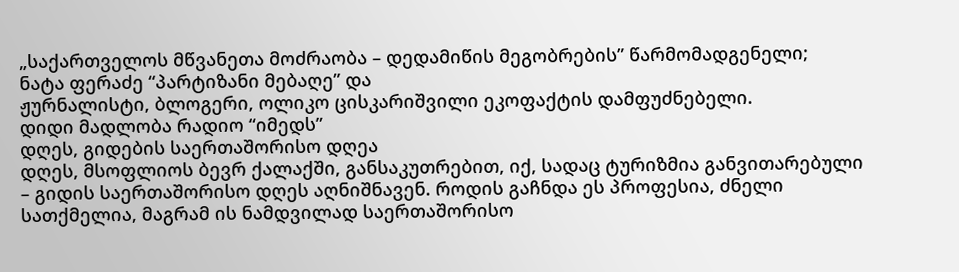„საქართველოს მწვანეთა მოძრაობა – დედამიწის მეგობრების” წარმომადგენელი;
ნატა ფერაძე “პარტიზანი მებაღე” და
ჟურნალისტი, ბლოგერი, ოლიკო ცისკარიშვილი ეკოფაქტის დამფუძნებელი.
დიდი მადლობა რადიო “იმედს”
დღეს, გიდების საერთაშორისო დღეა
დღეს, მსოფლიოს ბევრ ქალაქში, განსაკუთრებით, იქ, სადაც ტურიზმია განვითარებული – გიდის საერთაშორისო დღეს აღნიშნავენ. როდის გაჩნდა ეს პროფესია, ძნელი სათქმელია, მაგრამ ის ნამდვილად საერთაშორისო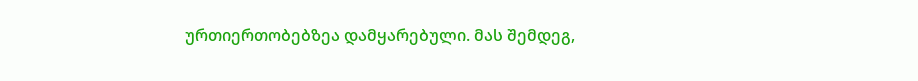ურთიერთობებზეა დამყარებული. მას შემდეგ,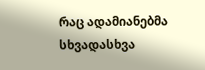რაც ადამიანებმა სხვადასხვა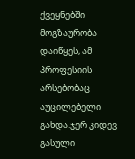ქვეყნებში მოგზაურობა დაიწყეს, ამ პროფესიის არსებობაც აუცილებელი გახდა.ჯერ კიდევ გასული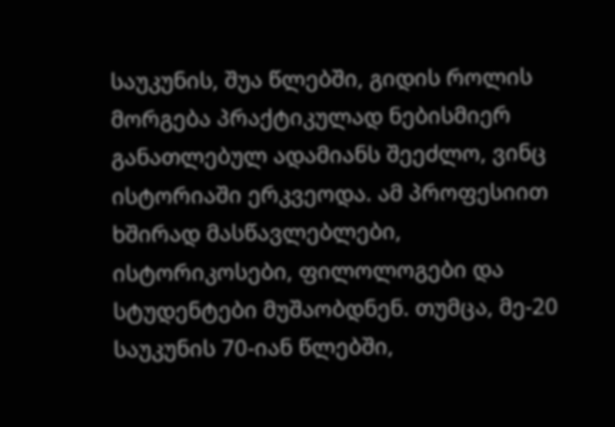საუკუნის, შუა წლებში, გიდის როლის მორგება პრაქტიკულად ნებისმიერ განათლებულ ადამიანს შეეძლო, ვინც ისტორიაში ერკვეოდა. ამ პროფესიით ხშირად მასწავლებლები, ისტორიკოსები, ფილოლოგები და სტუდენტები მუშაობდნენ. თუმცა, მე-20 საუკუნის 70-იან წლებში,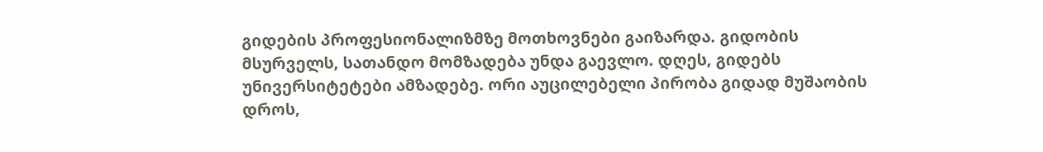გიდების პროფესიონალიზმზე მოთხოვნები გაიზარდა. გიდობის მსურველს, სათანდო მომზადება უნდა გაევლო. დღეს, გიდებს უნივერსიტეტები ამზადებე. ორი აუცილებელი პირობა გიდად მუშაობის დროს,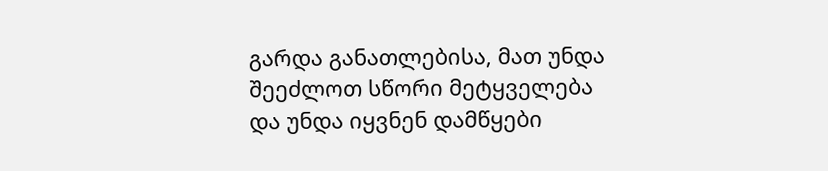გარდა განათლებისა, მათ უნდა შეეძლოთ სწორი მეტყველება და უნდა იყვნენ დამწყები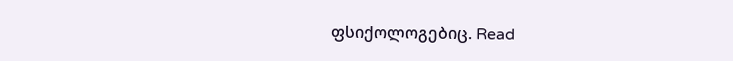ფსიქოლოგებიც. Read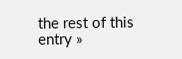the rest of this entry »